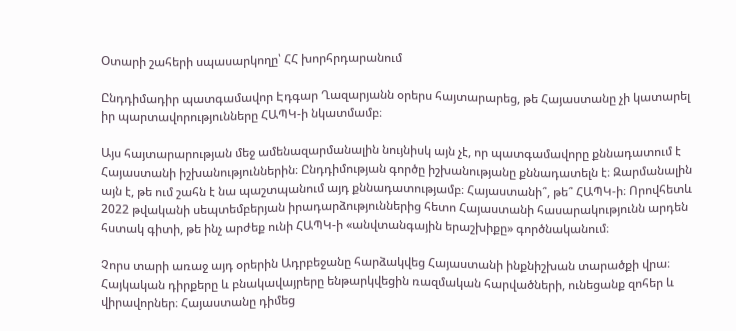Օտարի շահերի սպասարկողը՝ ՀՀ խորհրդարանում

Ընդդիմադիր պատգամավոր Էդգար Ղազարյանն օրերս հայտարարեց, թե Հայաստանը չի կատարել իր պարտավորությունները ՀԱՊԿ-ի նկատմամբ։

Այս հայտարարության մեջ ամենազարմանալին նույնիսկ այն չէ, որ պատգամավորը քննադատում է Հայաստանի իշխանություններին։ Ընդդիմության գործը իշխանությանը քննադատելն է։ Զարմանալին այն է, թե ում շահն է նա պաշտպանում այդ քննադատությամբ։ Հայաստանի՞, թե՞ ՀԱՊԿ-ի։ Որովհետև 2022 թվականի սեպտեմբերյան իրադարձություններից հետո Հայաստանի հասարակությունն արդեն հստակ գիտի, թե ինչ արժեք ունի ՀԱՊԿ-ի «անվտանգային երաշխիքը» գործնականում։

Չորս տարի առաջ այդ օրերին Ադրբեջանը հարձակվեց Հայաստանի ինքնիշխան տարածքի վրա։ Հայկական դիրքերը և բնակավայրերը ենթարկվեցին ռազմական հարվածների, ունեցանք զոհեր և վիրավորներ։ Հայաստանը դիմեց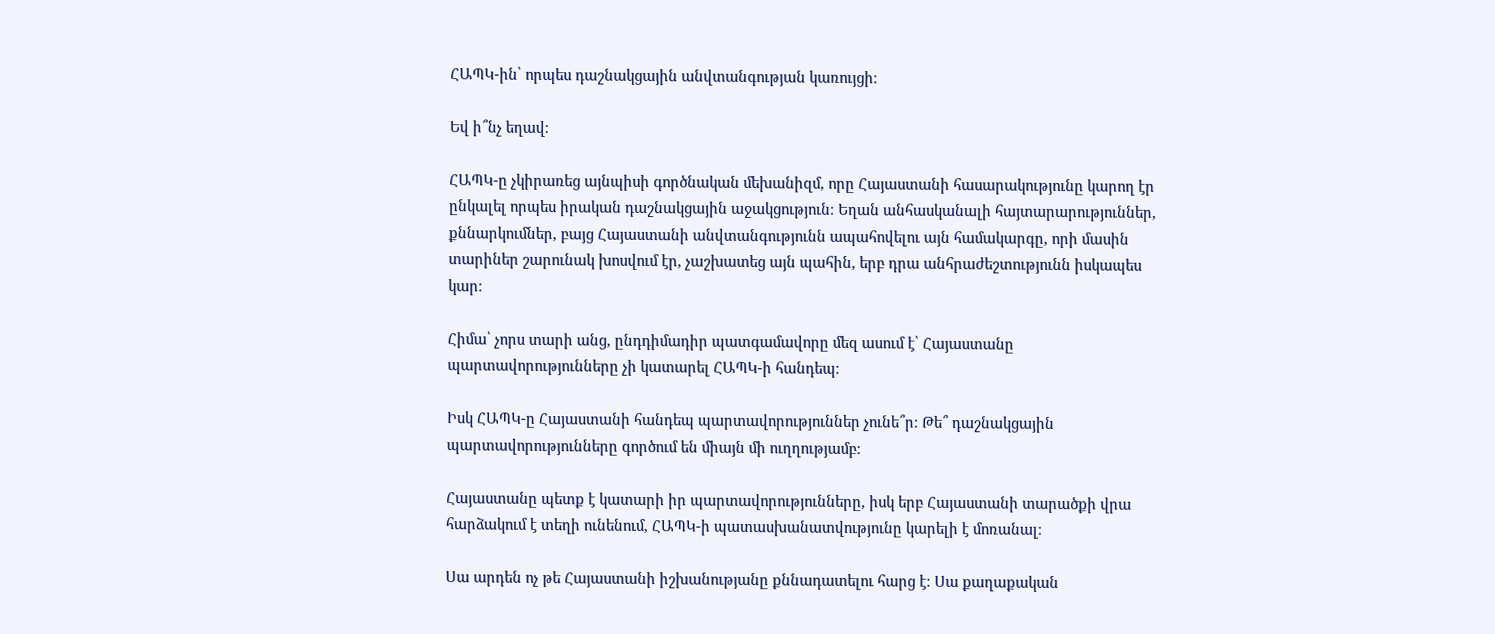ՀԱՊԿ-ին՝ որպես դաշնակցային անվտանգության կառույցի։

Եվ ի՞նչ եղավ։

ՀԱՊԿ-ը չկիրառեց այնպիսի գործնական մեխանիզմ, որը Հայաստանի հասարակությունը կարող էր ընկալել որպես իրական դաշնակցային աջակցություն։ Եղան անհասկանալի հայտարարություններ, քննարկումներ, բայց Հայաստանի անվտանգությունն ապահովելու այն համակարգը, որի մասին տարիներ շարունակ խոսվում էր, չաշխատեց այն պահին, երբ դրա անհրաժեշտությունն իսկապես կար։

Հիմա՝ չորս տարի անց, ընդդիմադիր պատգամավորը մեզ ասում է՝ Հայաստանը պարտավորությունները չի կատարել ՀԱՊԿ-ի հանդեպ։

Իսկ ՀԱՊԿ-ը Հայաստանի հանդեպ պարտավորություններ չունե՞ր։ Թե՞ դաշնակցային պարտավորությունները գործում են միայն մի ուղղությամբ։

Հայաստանը պետք է կատարի իր պարտավորությունները, իսկ երբ Հայաստանի տարածքի վրա հարձակում է տեղի ունենում, ՀԱՊԿ-ի պատասխանատվությունը կարելի է մոռանալ։

Սա արդեն ոչ թե Հայաստանի իշխանությանը քննադատելու հարց է։ Սա քաղաքական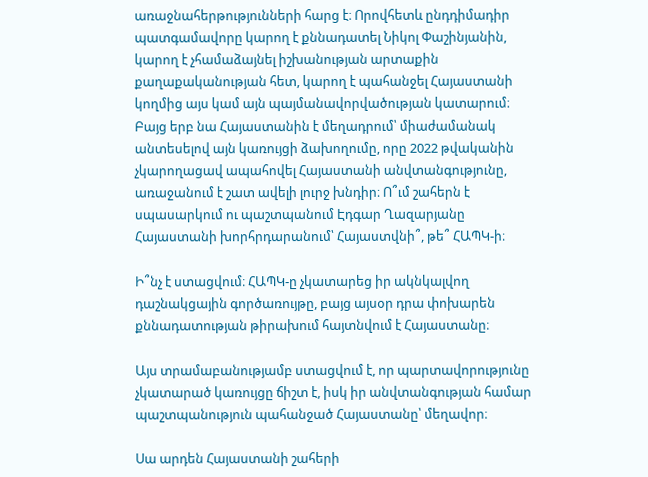առաջնահերթությունների հարց է։ Որովհետև ընդդիմադիր պատգամավորը կարող է քննադատել Նիկոլ Փաշինյանին, կարող է չհամաձայնել իշխանության արտաքին քաղաքականության հետ, կարող է պահանջել Հայաստանի կողմից այս կամ այն պայմանավորվածության կատարում։ Բայց երբ նա Հայաստանին է մեղադրում՝ միաժամանակ անտեսելով այն կառույցի ձախողումը, որը 2022 թվականին չկարողացավ ապահովել Հայաստանի անվտանգությունը, առաջանում է շատ ավելի լուրջ խնդիր։ Ո՞ւմ շահերն է սպասարկում ու պաշտպանում Էդգար Ղազարյանը Հայաստանի խորհրդարանում՝ Հայաստվնի՞, թե՞ ՀԱՊԿ-ի։

Ի՞նչ է ստացվում։ ՀԱՊԿ-ը չկատարեց իր ակնկալվող դաշնակցային գործառույթը, բայց այսօր դրա փոխարեն քննադատության թիրախում հայտնվում է Հայաստանը։

Այս տրամաբանությամբ ստացվում է, որ պարտավորությունը չկատարած կառույցը ճիշտ է, իսկ իր անվտանգության համար պաշտպանություն պահանջած Հայաստանը՝ մեղավոր։

Սա արդեն Հայաստանի շահերի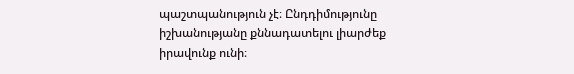պաշտպանություն չէ։ Ընդդիմությունը իշխանությանը քննադատելու լիարժեք իրավունք ունի։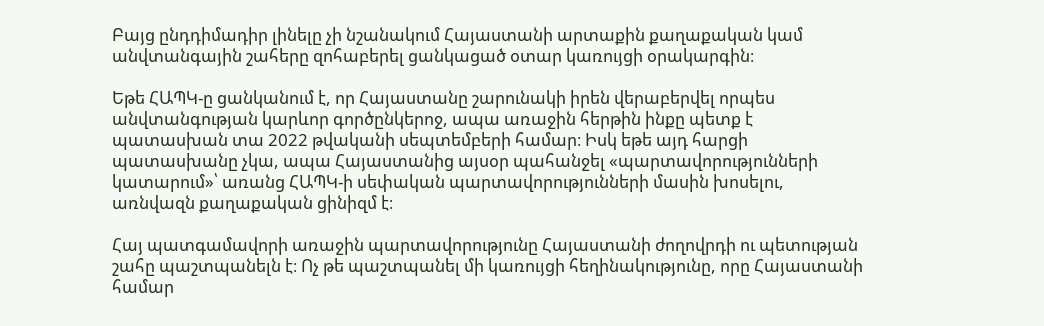Բայց ընդդիմադիր լինելը չի նշանակում Հայաստանի արտաքին քաղաքական կամ անվտանգային շահերը զոհաբերել ցանկացած օտար կառույցի օրակարգին։

Եթե ՀԱՊԿ-ը ցանկանում է, որ Հայաստանը շարունակի իրեն վերաբերվել որպես անվտանգության կարևոր գործընկերոջ, ապա առաջին հերթին ինքը պետք է պատասխան տա 2022 թվականի սեպտեմբերի համար։ Իսկ եթե այդ հարցի պատասխանը չկա, ապա Հայաստանից այսօր պահանջել «պարտավորությունների կատարում»՝ առանց ՀԱՊԿ-ի սեփական պարտավորությունների մասին խոսելու, առնվազն քաղաքական ցինիզմ է։

Հայ պատգամավորի առաջին պարտավորությունը Հայաստանի ժողովրդի ու պետության շահը պաշտպանելն է։ Ոչ թե պաշտպանել մի կառույցի հեղինակությունը, որը Հայաստանի համար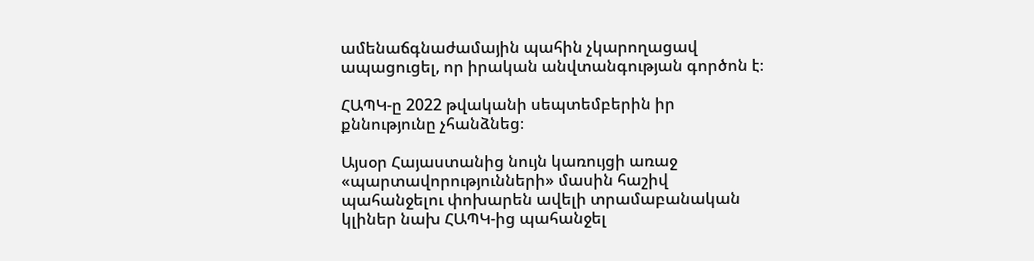ամենաճգնաժամային պահին չկարողացավ ապացուցել, որ իրական անվտանգության գործոն է։

ՀԱՊԿ-ը 2022 թվականի սեպտեմբերին իր քննությունը չհանձնեց։

Այսօր Հայաստանից նույն կառույցի առաջ «պարտավորությունների» մասին հաշիվ պահանջելու փոխարեն ավելի տրամաբանական կլիներ նախ ՀԱՊԿ-ից պահանջել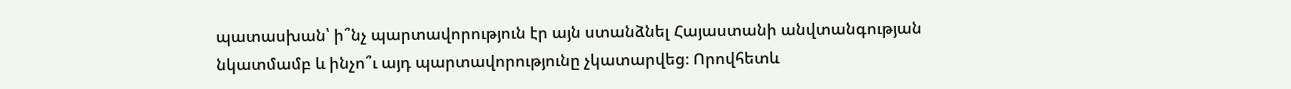պատասխան՝ ի՞նչ պարտավորություն էր այն ստանձնել Հայաստանի անվտանգության նկատմամբ և ինչո՞ւ այդ պարտավորությունը չկատարվեց։ Որովհետև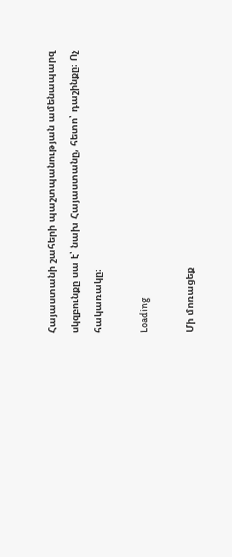Հայաստանի շահերի պաշտպանության ամենապարզ սկզբունքը սա է՝ նախ Հայաստանը, հետո՝ դաշինքը։ Ոչ հակառակը։

Loading

Մի մոռացեք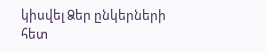կիսվել Ձեր ընկերների հետ